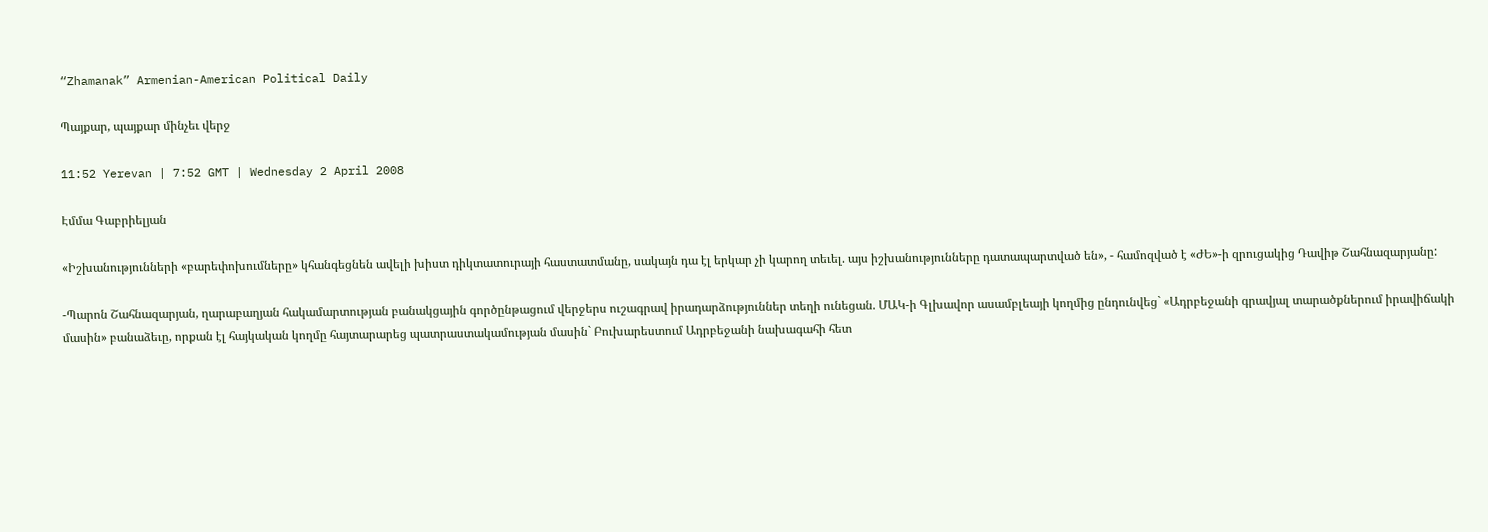“Zhamanak” Armenian-American Political Daily

Պայքար, պայքար մինչեւ վերջ

11:52 Yerevan | 7:52 GMT | Wednesday 2 April 2008

Էմմա Գաբրիելյան

«Իշխանությունների «բարեփոխումները» կհանգեցնեն ավելի խիստ դիկտատուրայի հաստատմանը, սակայն դա էլ երկար չի կարող տեւել. այս իշխանությունները դատապարտված են», - համոզված է «ԺԵ»-ի զրուցակից Դավիթ Շահնազարյանը:

-Պարոն Շահնազարյան, ղարաբաղյան հակամարտության բանակցային գործընթացում վերջերս ուշագրավ իրադարձություններ տեղի ունեցան. ՄԱԿ-ի Գլխավոր ասամբլեայի կողմից ընդունվեց` «Ադրբեջանի գրավյալ տարածքներում իրավիճակի մասին» բանաձեւը, որքան էլ հայկական կողմը հայտարարեց պատրաստակամության մասին` Բուխարեստում Ադրբեջանի նախագահի հետ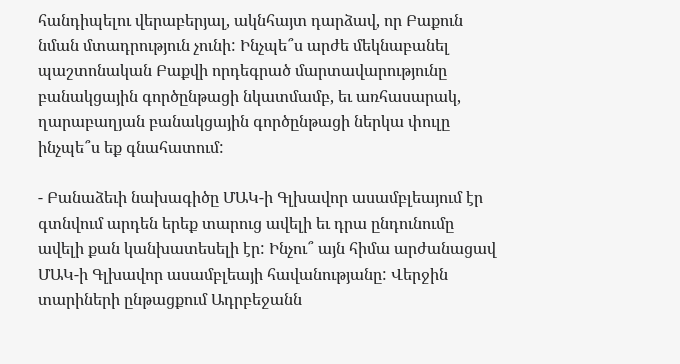հանդիպելու վերաբերյալ, ակնհայտ դարձավ, որ Բաքուն նման մտադրություն չունի: Ինչպե՞ս արժե մեկնաբանել պաշտոնական Բաքվի որդեգրած մարտավարությունը բանակցային գործընթացի նկատմամբ, եւ առհասարակ, ղարաբաղյան բանակցային գործընթացի ներկա փուլը ինչպե՞ս եք գնահատում:

- Բանաձեւի նախագիծը ՄԱԿ-ի Գլխավոր ասամբլեայում էր գտնվում արդեն երեք տարուց ավելի եւ դրա ընդունումը ավելի քան կանխատեսելի էր: Ինչու՞ այն հիմա արժանացավ ՄԱԿ-ի Գլխավոր ասամբլեայի հավանությանը: Վերջին տարիների ընթացքում Ադրբեջանն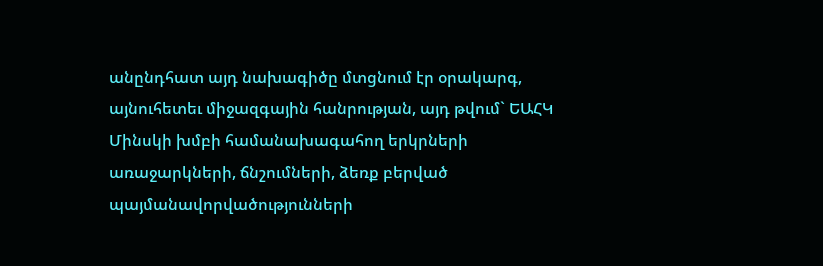անընդհատ այդ նախագիծը մտցնում էր օրակարգ, այնուհետեւ միջազգային հանրության, այդ թվում` ԵԱՀԿ Մինսկի խմբի համանախագահող երկրների առաջարկների, ճնշումների, ձեռք բերված պայմանավորվածությունների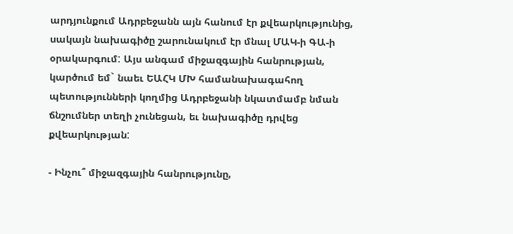արդյունքում Ադրբեջանն այն հանում էր քվեարկությունից, սակայն նախագիծը շարունակում էր մնալ ՄԱԿ-ի ԳԱ-ի օրակարգում: Այս անգամ միջազգային հանրության, կարծում եմ` նաեւ ԵԱՀԿ ՄԽ համանախագահող պետությունների կողմից Ադրբեջանի նկատմամբ նման ճնշումներ տեղի չունեցան, եւ նախագիծը դրվեց քվեարկության:

- Ինչու՞ միջազգային հանրությունը,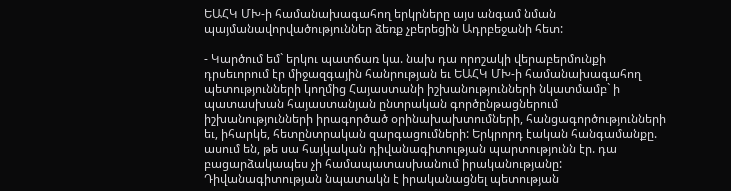ԵԱՀԿ ՄԽ-ի համանախագահող երկրները այս անգամ նման պայմանավորվածություններ ձեռք չբերեցին Ադրբեջանի հետ:

- Կարծում եմ` երկու պատճառ կա. նախ դա որոշակի վերաբերմունքի դրսեւորում էր միջազգային հանրության եւ ԵԱՀԿ ՄԽ-ի համանախագահող պետությունների կողմից Հայաստանի իշխանությունների նկատմամբ` ի պատասխան հայաստանյան ընտրական գործընթացներում իշխանությունների իրագործած օրինախախտումների, հանցագործությունների եւ, իհարկե, հետընտրական զարգացումների: Երկրորդ էական հանգամանքը. ասում են, թե սա հայկական դիվանագիտության պարտությունն էր. դա բացարձակապես չի համապատասխանում իրականությանը: Դիվանագիտության նպատակն է իրականացնել պետության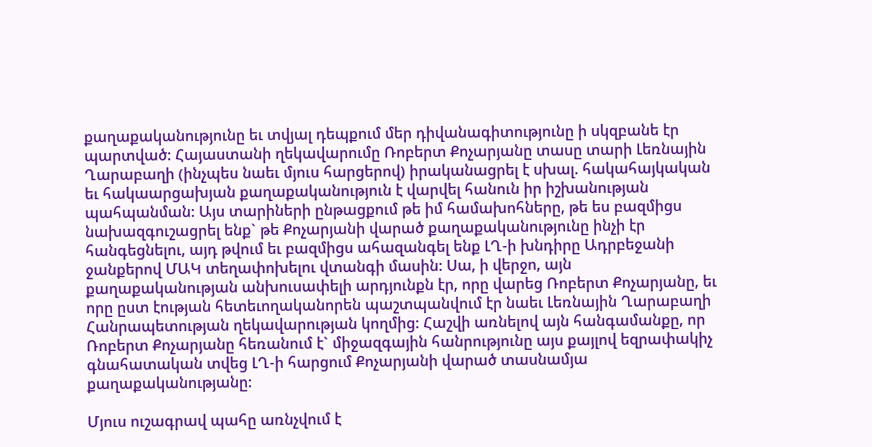քաղաքականությունը եւ տվյալ դեպքում մեր դիվանագիտությունը ի սկզբանե էր պարտված: Հայաստանի ղեկավարումը Ռոբերտ Քոչարյանը տասը տարի Լեռնային Ղարաբաղի (ինչպես նաեւ մյուս հարցերով) իրականացրել է սխալ. հակահայկական եւ հակաարցախյան քաղաքականություն է վարվել հանուն իր իշխանության պահպանման: Այս տարիների ընթացքում թե իմ համախոհները, թե ես բազմիցս նախազգուշացրել ենք` թե Քոչարյանի վարած քաղաքականությունը ինչի էր հանգեցնելու, այդ թվում եւ բազմիցս ահազանգել ենք ԼՂ-ի խնդիրը Ադրբեջանի ջանքերով ՄԱԿ տեղափոխելու վտանգի մասին: Սա, ի վերջո, այն քաղաքականության անխուսափելի արդյունքն էր, որը վարեց Ռոբերտ Քոչարյանը, եւ որը ըստ էության հետեւողականորեն պաշտպանվում էր նաեւ Լեռնային Ղարաբաղի Հանրապետության ղեկավարության կողմից: Հաշվի առնելով այն հանգամանքը, որ Ռոբերտ Քոչարյանը հեռանում է` միջազգային հանրությունը այս քայլով եզրափակիչ գնահատական տվեց ԼՂ-ի հարցում Քոչարյանի վարած տասնամյա քաղաքականությանը:

Մյուս ուշագրավ պահը առնչվում է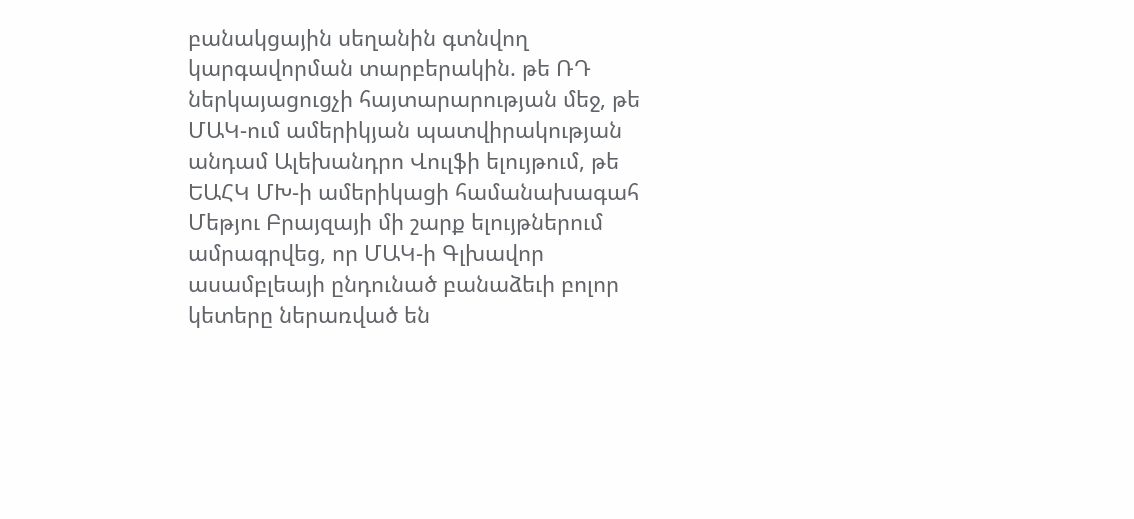բանակցային սեղանին գտնվող կարգավորման տարբերակին. թե ՌԴ ներկայացուցչի հայտարարության մեջ, թե ՄԱԿ-ում ամերիկյան պատվիրակության անդամ Ալեխանդրո Վուլֆի ելույթում, թե ԵԱՀԿ ՄԽ-ի ամերիկացի համանախագահ Մեթյու Բրայզայի մի շարք ելույթներում ամրագրվեց, որ ՄԱԿ-ի Գլխավոր ասամբլեայի ընդունած բանաձեւի բոլոր կետերը ներառված են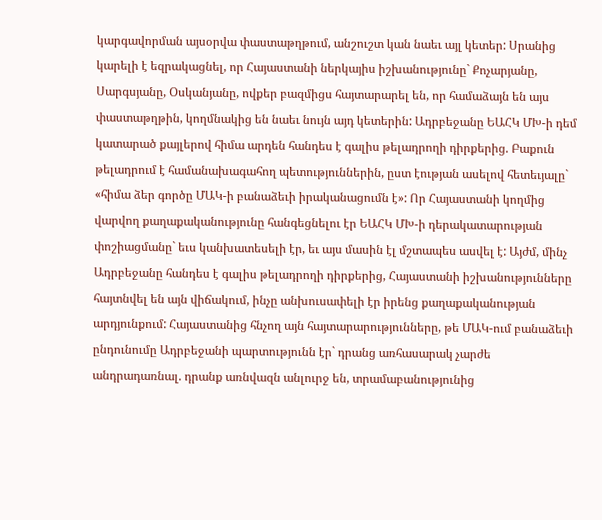կարգավորման այսօրվա փաստաթղթում, անշուշտ կան նաեւ այլ կետեր: Սրանից կարելի է եզրակացնել, որ Հայաստանի ներկայիս իշխանությունը` Քոչարյանը, Սարգսյանը, Օսկանյանը, ովքեր բազմիցս հայտարարել են, որ համաձայն են այս փաստաթղթին, կողմնակից են նաեւ նույն այդ կետերին: Ադրբեջանը ԵԱՀԿ ՄԽ-ի դեմ կատարած քայլերով հիմա արդեն հանդես է գալիս թելադրողի դիրքերից. Բաքուն թելադրում է համանախագահող պետություններին, ըստ էության ասելով հետեւյալը` «հիմա ձեր գործը ՄԱԿ-ի բանաձեւի իրականացումն է»: Որ Հայաստանի կողմից վարվող քաղաքականությունը հանգեցնելու էր ԵԱՀԿ ՄԽ-ի դերակատարության փոշիացմանը` եւս կանխատեսելի էր, եւ այս մասին էլ մշտապես ասվել է: Այժմ, մինչ Ադրբեջանը հանդես է գալիս թելադրողի դիրքերից, Հայաստանի իշխանությունները հայտնվել են այն վիճակում, ինչը անխուսափելի էր իրենց քաղաքականության արդյունքում: Հայաստանից հնչող այն հայտարարությունները, թե ՄԱԿ-ում բանաձեւի ընդունումը Ադրբեջանի պարտությունն էր` դրանց առհասարակ չարժե անդրադառնալ. դրանք առնվազն անլուրջ են, տրամաբանությունից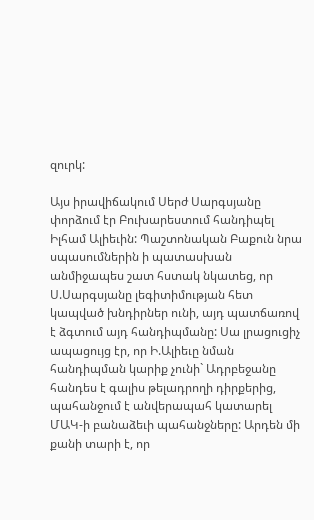զուրկ:

Այս իրավիճակում Սերժ Սարգսյանը փորձում էր Բուխարեստում հանդիպել Իլհամ Ալիեւին: Պաշտոնական Բաքուն նրա սպասումներին ի պատասխան անմիջապես շատ հստակ նկատեց, որ Ս.Սարգսյանը լեգիտիմության հետ կապված խնդիրներ ունի, այդ պատճառով է ձգտում այդ հանդիպմանը: Սա լրացուցիչ ապացույց էր, որ Ի.Ալիեւը նման հանդիպման կարիք չունի` Ադրբեջանը հանդես է գալիս թելադրողի դիրքերից, պահանջում է անվերապահ կատարել ՄԱԿ-ի բանաձեւի պահանջները: Արդեն մի քանի տարի է, որ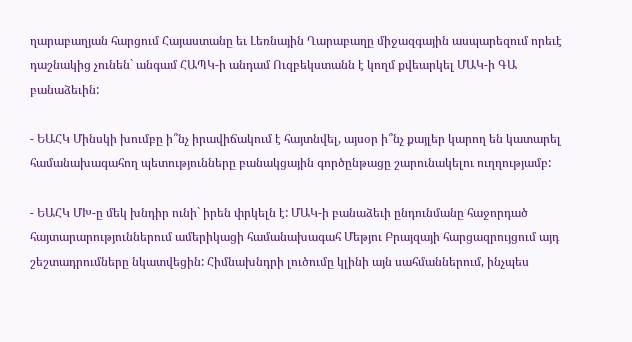ղարաբաղյան հարցում Հայաստանը եւ Լեռնային Ղարաբաղը միջազգային ասպարեզում որեւէ դաշնակից չունեն` անգամ ՀԱՊԿ-ի անդամ Ուզբեկստանն է կողմ քվեարկել ՄԱԿ-ի ԳԱ բանաձեւին:

- ԵԱՀԿ Մինսկի խումբը ի՞նչ իրավիճակում է հայտնվել, այսօր ի՞նչ քայլեր կարող են կատարել համանախագահող պետությունները բանակցային գործընթացը շարունակելու ուղղությամբ:

- ԵԱՀԿ ՄԽ-ը մեկ խնդիր ունի` իրեն փրկելն է: ՄԱԿ-ի բանաձեւի ընդունմանը հաջորդած հայտարարություններում ամերիկացի համանախագահ Մեթյու Բրայզայի հարցազրույցում այդ շեշտադրումները նկատվեցին: Հիմնախնդրի լուծումը կլինի այն սահմաններում, ինչպես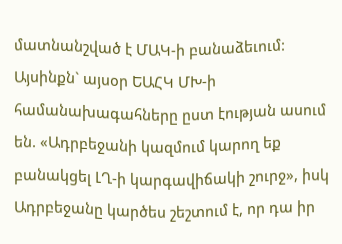մատնանշված է ՄԱԿ-ի բանաձեւում: Այսինքն` այսօր ԵԱՀԿ ՄԽ-ի համանախագահները ըստ էության ասում են. «Ադրբեջանի կազմում կարող եք բանակցել ԼՂ-ի կարգավիճակի շուրջ», իսկ Ադրբեջանը կարծես շեշտում է, որ դա իր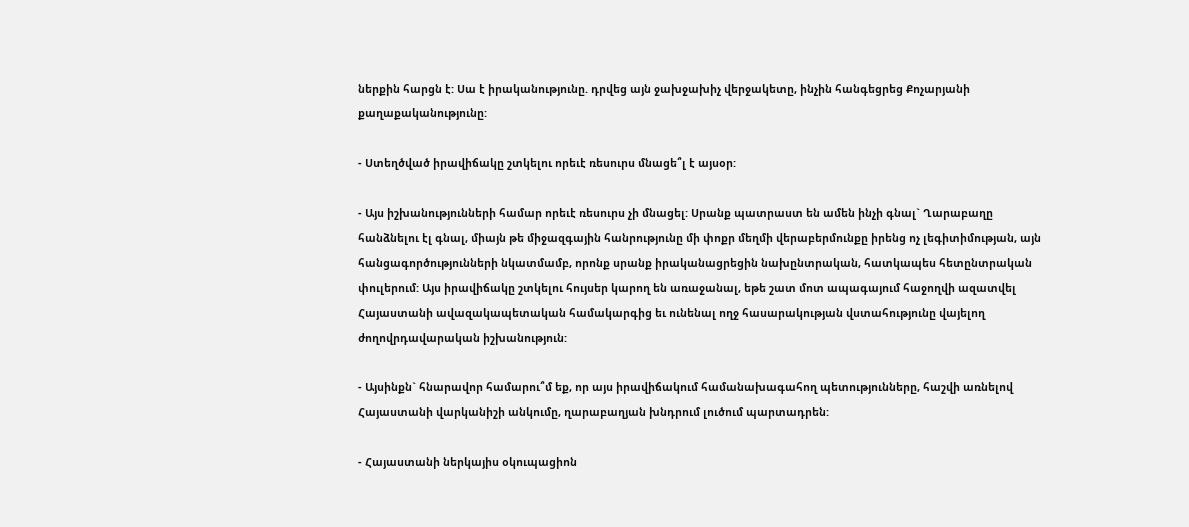ներքին հարցն է: Սա է իրականությունը. դրվեց այն ջախջախիչ վերջակետը, ինչին հանգեցրեց Քոչարյանի քաղաքականությունը:

- Ստեղծված իրավիճակը շտկելու որեւէ ռեսուրս մնացե՞լ է այսօր:

- Այս իշխանությունների համար որեւէ ռեսուրս չի մնացել: Սրանք պատրաստ են ամեն ինչի գնալ` Ղարաբաղը հանձնելու էլ գնալ, միայն թե միջազգային հանրությունը մի փոքր մեղմի վերաբերմունքը իրենց ոչ լեգիտիմության, այն հանցագործությունների նկատմամբ, որոնք սրանք իրականացրեցին նախընտրական, հատկապես հետընտրական փուլերում: Այս իրավիճակը շտկելու հույսեր կարող են առաջանալ, եթե շատ մոտ ապագայում հաջողվի ազատվել Հայաստանի ավազակապետական համակարգից եւ ունենալ ողջ հասարակության վստահությունը վայելող ժողովրդավարական իշխանություն:

- Այսինքն` հնարավոր համարու՞մ եք, որ այս իրավիճակում համանախագահող պետությունները, հաշվի առնելով Հայաստանի վարկանիշի անկումը, ղարաբաղյան խնդրում լուծում պարտադրեն:

- Հայաստանի ներկայիս օկուպացիոն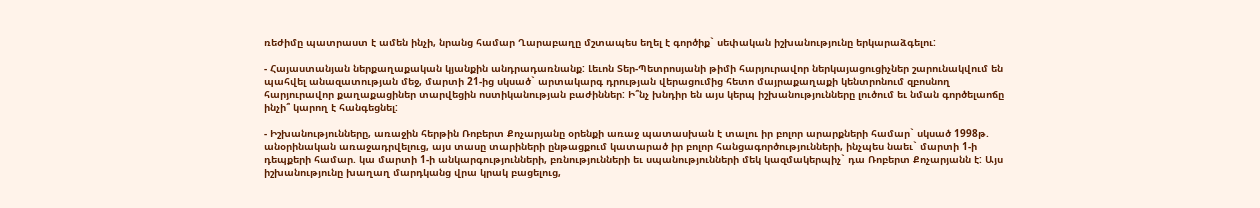ռեժիմը պատրաստ է ամեն ինչի, նրանց համար Ղարաբաղը մշտապես եղել է գործիք` սեփական իշխանությունը երկարաձգելու:

- Հայաստանյան ներքաղաքական կյանքին անդրադառնանք: Լեւոն Տեր-Պետրոսյանի թիմի հարյուրավոր ներկայացուցիչներ շարունակվում են պահվել անազատության մեջ, մարտի 21-ից սկսած` արտակարգ դրության վերացումից հետո մայրաքաղաքի կենտրոնում զբոսնող հարյուրավոր քաղաքացիներ տարվեցին ոստիկանության բաժիններ: Ի՞նչ խնդիր են այս կերպ իշխանությունները լուծում եւ նման գործելաոճը ինչի՞ կարող է հանգեցնել:

- Իշխանությունները, առաջին հերթին Ռոբերտ Քոչարյանը օրենքի առաջ պատասխան է տալու իր բոլոր արարքների համար` սկսած 1998թ. անօրինական առաջադրվելուց, այս տասը տարիների ընթացքում կատարած իր բոլոր հանցագործությունների, ինչպես նաեւ` մարտի 1-ի դեպքերի համար. կա մարտի 1-ի անկարգությունների, բռնությունների եւ սպանությունների մեկ կազմակերպիչ` դա Ռոբերտ Քոչարյանն է: Այս իշխանությունը խաղաղ մարդկանց վրա կրակ բացելուց,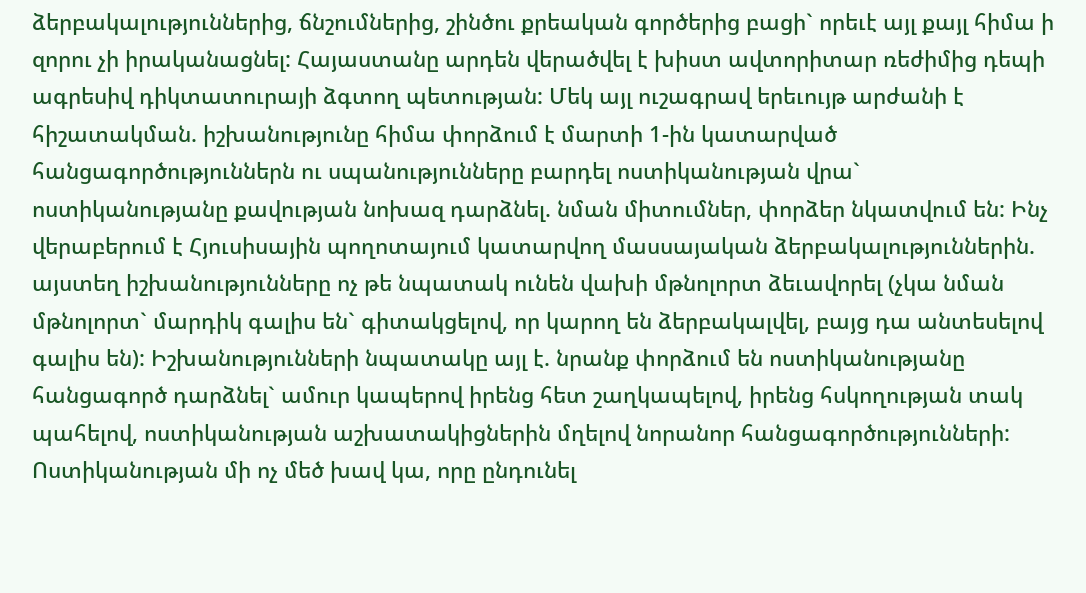ձերբակալություններից, ճնշումներից, շինծու քրեական գործերից բացի` որեւէ այլ քայլ հիմա ի զորու չի իրականացնել: Հայաստանը արդեն վերածվել է խիստ ավտորիտար ռեժիմից դեպի ագրեսիվ դիկտատուրայի ձգտող պետության: Մեկ այլ ուշագրավ երեւույթ արժանի է հիշատակման. իշխանությունը հիմա փորձում է մարտի 1-ին կատարված հանցագործություններն ու սպանությունները բարդել ոստիկանության վրա` ոստիկանությանը քավության նոխազ դարձնել. նման միտումներ, փորձեր նկատվում են: Ինչ վերաբերում է Հյուսիսային պողոտայում կատարվող մասսայական ձերբակալություններին. այստեղ իշխանությունները ոչ թե նպատակ ունեն վախի մթնոլորտ ձեւավորել (չկա նման մթնոլորտ` մարդիկ գալիս են` գիտակցելով, որ կարող են ձերբակալվել, բայց դա անտեսելով գալիս են): Իշխանությունների նպատակը այլ է. նրանք փորձում են ոստիկանությանը հանցագործ դարձնել` ամուր կապերով իրենց հետ շաղկապելով, իրենց հսկողության տակ պահելով, ոստիկանության աշխատակիցներին մղելով նորանոր հանցագործությունների: Ոստիկանության մի ոչ մեծ խավ կա, որը ընդունել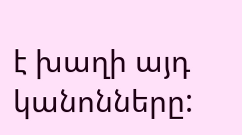է խաղի այդ կանոնները: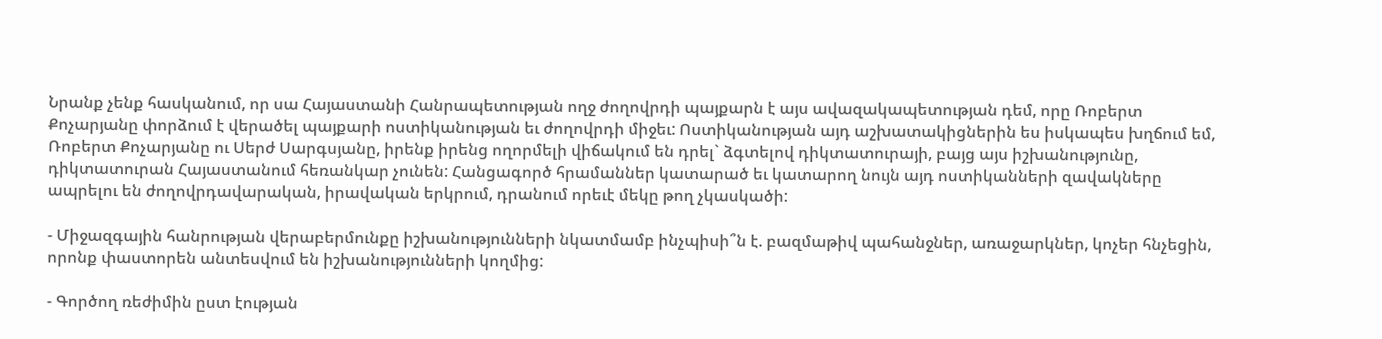Նրանք չենք հասկանում, որ սա Հայաստանի Հանրապետության ողջ ժողովրդի պայքարն է այս ավազակապետության դեմ, որը Ռոբերտ Քոչարյանը փորձում է վերածել պայքարի ոստիկանության եւ ժողովրդի միջեւ: Ոստիկանության այդ աշխատակիցներին ես իսկապես խղճում եմ, Ռոբերտ Քոչարյանը ու Սերժ Սարգսյանը, իրենք իրենց ողորմելի վիճակում են դրել` ձգտելով դիկտատուրայի, բայց այս իշխանությունը, դիկտատուրան Հայաստանում հեռանկար չունեն: Հանցագործ հրամաններ կատարած եւ կատարող նույն այդ ոստիկանների զավակները ապրելու են ժողովրդավարական, իրավական երկրում, դրանում որեւէ մեկը թող չկասկածի:

- Միջազգային հանրության վերաբերմունքը իշխանությունների նկատմամբ ինչպիսի՞ն է. բազմաթիվ պահանջներ, առաջարկներ, կոչեր հնչեցին, որոնք փաստորեն անտեսվում են իշխանությունների կողմից:

- Գործող ռեժիմին ըստ էության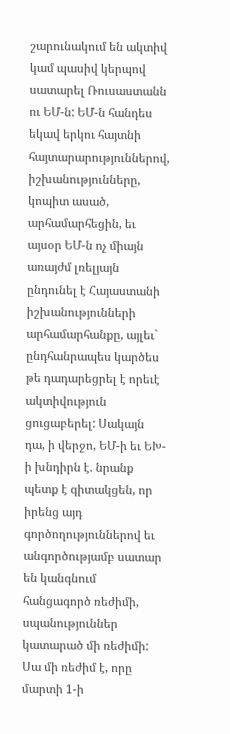շարունակում են ակտիվ կամ պասիվ կերպով սատարել Ռուսաստանն ու ԵՄ-ն: ԵՄ-ն հանդես եկավ երկու հայտնի հայտարարություններով, իշխանությունները, կոպիտ ասած, արհամարհեցին, եւ այսօր ԵՄ-ն ոչ միայն առայժմ լռելյայն ընդունել է Հայաստանի իշխանությունների արհամարհանքը, այլեւ` ընդհանրապես կարծես թե դադարեցրել է որեւէ ակտիվություն ցուցաբերել: Սակայն դա, ի վերջո, ԵՄ-ի եւ ԵԽ-ի խնդիրն է. նրանք պետք է գիտակցեն, որ իրենց այդ գործողություններով եւ անգործությամբ սատար են կանգնում հանցագործ ռեժիմի, սպանություններ կատարած մի ռեժիմի: Սա մի ռեժիմ է, որը մարտի 1-ի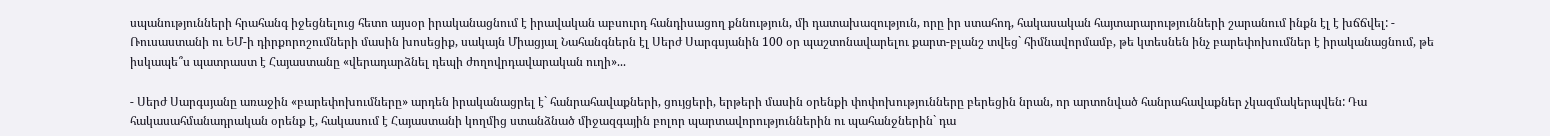սպանությունների հրահանգ իջեցնելուց հետո այսօր իրականացնում է իրավական աբսուրդ հանդիսացող քննություն, մի դատախազություն, որը իր ստահոդ, հակասական հայտարարությունների շարանում ինքն էլ է խճճվել: - Ռուսաստանի ու ԵՄ-ի դիրքորոշումների մասին խոսեցիք, սակայն Միացյալ Նահանգներն էլ Սերժ Սարգսյանին 100 օր պաշտոնավարելու քարտ-բլանշ տվեց` հիմնավորմամբ, թե կտեսնեն ինչ բարեփոխումներ է իրականացնում, թե իսկապե՞ս պատրաստ է Հայաստանը «վերադարձնել դեպի ժողովրդավարական ուղի»...

- Սերժ Սարգսյանը առաջին «բարեփոխումները» արդեն իրականացրել է` հանրահավաքների, ցույցերի, երթերի մասին օրենքի փոփոխությունները բերեցին նրան, որ արտոնված հանրահավաքներ չկազմակերպվեն: Դա հակասահմանադրական օրենք է, հակասում է Հայաստանի կողմից ստանձնած միջազգային բոլոր պարտավորություններին ու պահանջներին` դա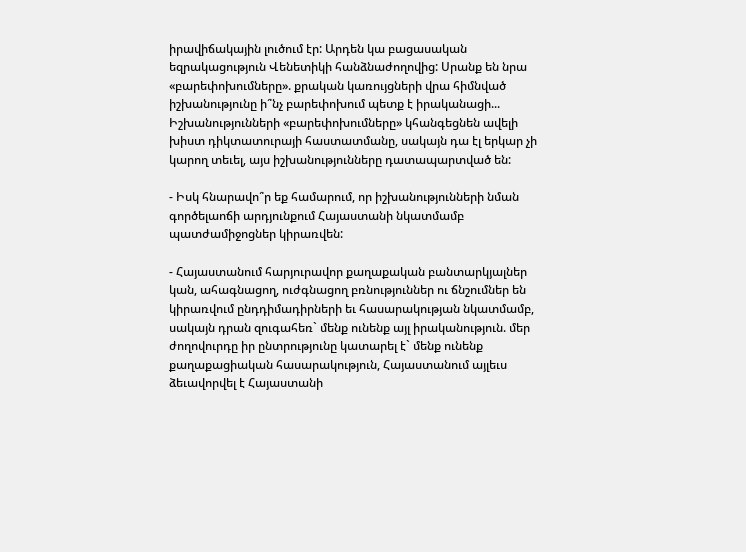իրավիճակային լուծում էր: Արդեն կա բացասական եզրակացություն Վենետիկի հանձնաժողովից: Սրանք են նրա «բարեփոխումները». քրական կառույցների վրա հիմնված իշխանությունը ի՞նչ բարեփոխում պետք է իրականացի... Իշխանությունների «բարեփոխումները» կհանգեցնեն ավելի խիստ դիկտատուրայի հաստատմանը, սակայն դա էլ երկար չի կարող տեւել, այս իշխանությունները դատապարտված են:

- Իսկ հնարավո՞ր եք համարում, որ իշխանությունների նման գործելաոճի արդյունքում Հայաստանի նկատմամբ պատժամիջոցներ կիրառվեն:

- Հայաստանում հարյուրավոր քաղաքական բանտարկյալներ կան, ահագնացող, ուժգնացող բռնություններ ու ճնշումներ են կիրառվում ընդդիմադիրների եւ հասարակության նկատմամբ, սակայն դրան զուգահեռ` մենք ունենք այլ իրականություն. մեր ժողովուրդը իր ընտրությունը կատարել է` մենք ունենք քաղաքացիական հասարակություն, Հայաստանում այլեւս ձեւավորվել է Հայաստանի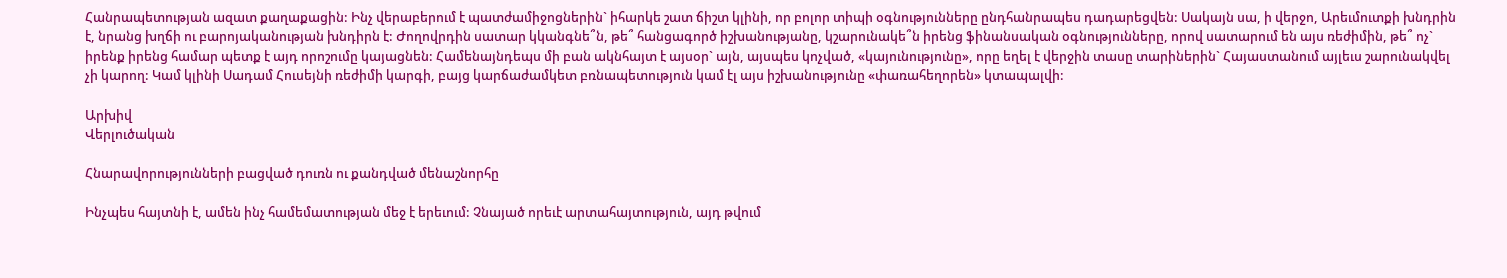Հանրապետության ազատ քաղաքացին: Ինչ վերաբերում է պատժամիջոցներին` իհարկե շատ ճիշտ կլինի, որ բոլոր տիպի օգնությունները ընդհանրապես դադարեցվեն: Սակայն սա, ի վերջո, Արեւմուտքի խնդրին է, նրանց խղճի ու բարոյականության խնդիրն է: Ժողովրդին սատար կկանգնե՞ն, թե՞ հանցագործ իշխանությանը, կշարունակե՞ն իրենց ֆինանսական օգնությունները, որով սատարում են այս ռեժիմին, թե՞ ոչ` իրենք իրենց համար պետք է այդ որոշումը կայացնեն: Համենայնդեպս մի բան ակնհայտ է այսօր` այն, այսպես կոչված, «կայունությունը», որը եղել է վերջին տասը տարիներին` Հայաստանում այլեւս շարունակվել չի կարող: Կամ կլինի Սադամ Հուսեյնի ռեժիմի կարգի, բայց կարճաժամկետ բռնապետություն կամ էլ այս իշխանությունը «փառահեղորեն» կտապալվի:

Արխիվ
Վերլուծական

Հնարավորությունների բացված դուռն ու քանդված մենաշնորհը

Ինչպես հայտնի է, ամեն ինչ համեմատության մեջ է երեւում: Չնայած որեւէ արտահայտություն, այդ թվում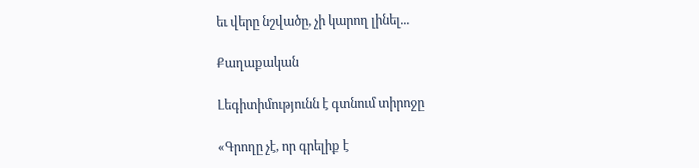եւ վերը նշվածը, չի կարող լինել...

Քաղաքական

Լեգիտիմությունն է գտնում տիրոջը

«Գրողը չէ, որ գրելիք է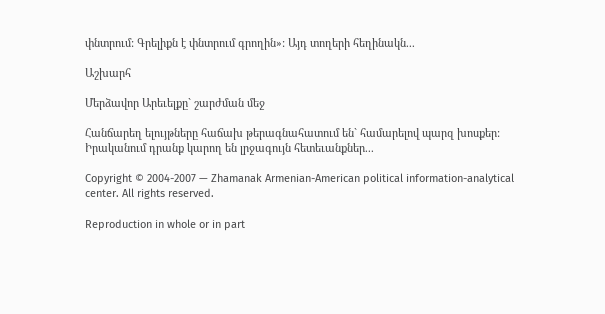փնտրում: Գրելիքն է փնտրում գրողին»: Այդ տողերի հեղինակն...

Աշխարհ

Մերձավոր Արեւելքը` շարժման մեջ

Հանճարեղ ելույթները հաճախ թերագնահատում են` համարելով պարզ խոսքեր: Իրականում դրանք կարող են լրջագույն հետեւանքներ...

Copyright © 2004-2007 — Zhamanak Armenian-American political information-analytical center. All rights reserved.

Reproduction in whole or in part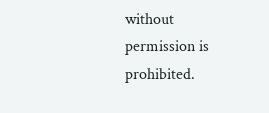without permission is prohibited.